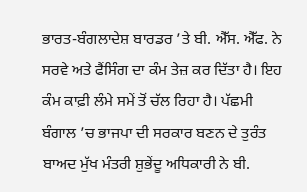ਭਾਰਤ-ਬੰਗਲਾਦੇਸ਼ ਬਾਰਡਰ ’ਤੇ ਬੀ. ਐੱਸ. ਐੱਫ. ਨੇ ਸਰਵੇ ਅਤੇ ਫੈਂਸਿੰਗ ਦਾ ਕੰਮ ਤੇਜ਼ ਕਰ ਦਿੱਤਾ ਹੈ। ਇਹ ਕੰਮ ਕਾਫ਼ੀ ਲੰਮੇ ਸਮੇਂ ਤੋਂ ਚੱਲ ਰਿਹਾ ਹੈ। ਪੱਛਮੀ ਬੰਗਾਲ ’ਚ ਭਾਜਪਾ ਦੀ ਸਰਕਾਰ ਬਣਨ ਦੇ ਤੁਰੰਤ ਬਾਅਦ ਮੁੱਖ ਮੰਤਰੀ ਸ਼ੁਭੇਂਦੂ ਅਧਿਕਾਰੀ ਨੇ ਬੀ.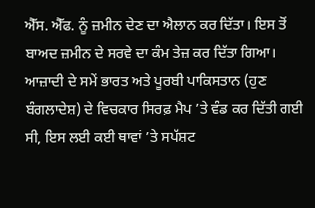ਐੱਸ. ਐੱਫ. ਨੂੰ ਜ਼ਮੀਨ ਦੇਣ ਦਾ ਐਲਾਨ ਕਰ ਦਿੱਤਾ। ਇਸ ਤੋਂ ਬਾਅਦ ਜ਼ਮੀਨ ਦੇ ਸਰਵੇ ਦਾ ਕੰਮ ਤੇਜ਼ ਕਰ ਦਿੱਤਾ ਗਿਆ।
ਆਜ਼ਾਦੀ ਦੇ ਸਮੇਂ ਭਾਰਤ ਅਤੇ ਪੂਰਬੀ ਪਾਕਿਸਤਾਨ (ਹੁਣ ਬੰਗਲਾਦੇਸ਼) ਦੇ ਵਿਚਕਾਰ ਸਿਰਫ਼ ਮੈਪ ’ਤੇ ਵੰਡ ਕਰ ਦਿੱਤੀ ਗਈ ਸੀ, ਇਸ ਲਈ ਕਈ ਥਾਵਾਂ ’ਤੇ ਸਪੱਸ਼ਟ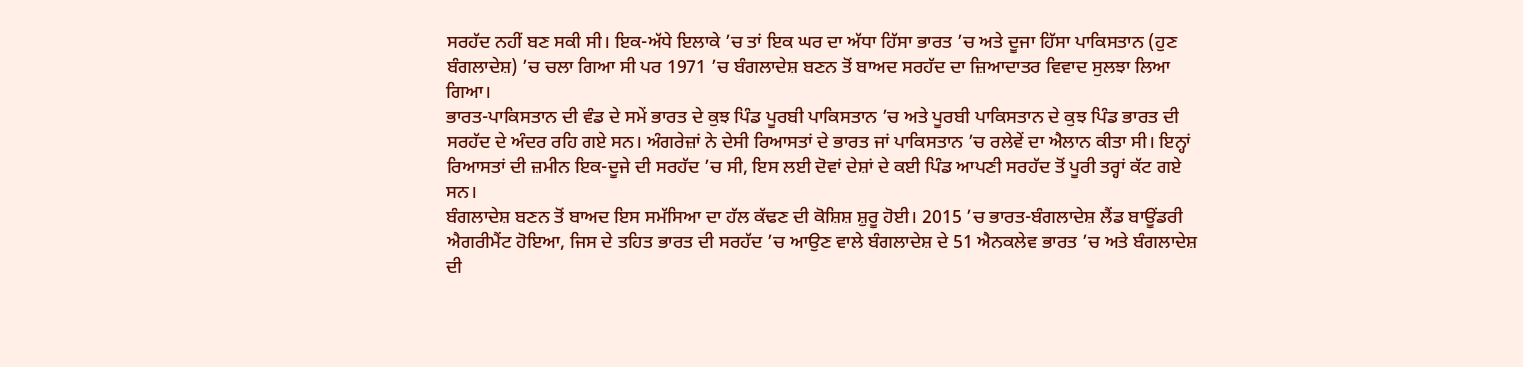ਸਰਹੱਦ ਨਹੀਂ ਬਣ ਸਕੀ ਸੀ। ਇਕ-ਅੱਧੇ ਇਲਾਕੇ ’ਚ ਤਾਂ ਇਕ ਘਰ ਦਾ ਅੱਧਾ ਹਿੱਸਾ ਭਾਰਤ ’ਚ ਅਤੇ ਦੂਜਾ ਹਿੱਸਾ ਪਾਕਿਸਤਾਨ (ਹੁਣ ਬੰਗਲਾਦੇਸ਼) ’ਚ ਚਲਾ ਗਿਆ ਸੀ ਪਰ 1971 ’ਚ ਬੰਗਲਾਦੇਸ਼ ਬਣਨ ਤੋਂ ਬਾਅਦ ਸਰਹੱਦ ਦਾ ਜ਼ਿਆਦਾਤਰ ਵਿਵਾਦ ਸੁਲਝਾ ਲਿਆ ਗਿਆ।
ਭਾਰਤ-ਪਾਕਿਸਤਾਨ ਦੀ ਵੰਡ ਦੇ ਸਮੇਂ ਭਾਰਤ ਦੇ ਕੁਝ ਪਿੰਡ ਪੂਰਬੀ ਪਾਕਿਸਤਾਨ ’ਚ ਅਤੇ ਪੂਰਬੀ ਪਾਕਿਸਤਾਨ ਦੇ ਕੁਝ ਪਿੰਡ ਭਾਰਤ ਦੀ ਸਰਹੱਦ ਦੇ ਅੰਦਰ ਰਹਿ ਗਏ ਸਨ। ਅੰਗਰੇਜ਼ਾਂ ਨੇ ਦੇਸੀ ਰਿਆਸਤਾਂ ਦੇ ਭਾਰਤ ਜਾਂ ਪਾਕਿਸਤਾਨ ’ਚ ਰਲੇਵੇਂ ਦਾ ਐਲਾਨ ਕੀਤਾ ਸੀ। ਇਨ੍ਹਾਂ ਰਿਆਸਤਾਂ ਦੀ ਜ਼ਮੀਨ ਇਕ-ਦੂਜੇ ਦੀ ਸਰਹੱਦ ’ਚ ਸੀ, ਇਸ ਲਈ ਦੋਵਾਂ ਦੇਸ਼ਾਂ ਦੇ ਕਈ ਪਿੰਡ ਆਪਣੀ ਸਰਹੱਦ ਤੋਂ ਪੂਰੀ ਤਰ੍ਹਾਂ ਕੱਟ ਗਏ ਸਨ।
ਬੰਗਲਾਦੇਸ਼ ਬਣਨ ਤੋਂ ਬਾਅਦ ਇਸ ਸਮੱਸਿਆ ਦਾ ਹੱਲ ਕੱਢਣ ਦੀ ਕੋਸ਼ਿਸ਼ ਸ਼ੁਰੂ ਹੋਈ। 2015 ’ਚ ਭਾਰਤ-ਬੰਗਲਾਦੇਸ਼ ਲੈਂਡ ਬਾਊਂਡਰੀ ਐਗਰੀਮੈਂਟ ਹੋਇਆ, ਜਿਸ ਦੇ ਤਹਿਤ ਭਾਰਤ ਦੀ ਸਰਹੱਦ ’ਚ ਆਉਣ ਵਾਲੇ ਬੰਗਲਾਦੇਸ਼ ਦੇ 51 ਐਨਕਲੇਵ ਭਾਰਤ ’ਚ ਅਤੇ ਬੰਗਲਾਦੇਸ਼ ਦੀ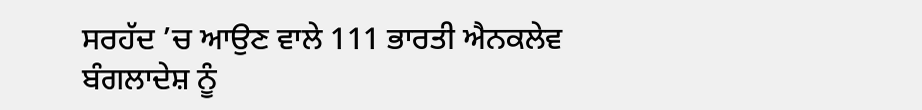ਸਰਹੱਦ ’ਚ ਆਉਣ ਵਾਲੇ 111 ਭਾਰਤੀ ਐਨਕਲੇਵ ਬੰਗਲਾਦੇਸ਼ ਨੂੰ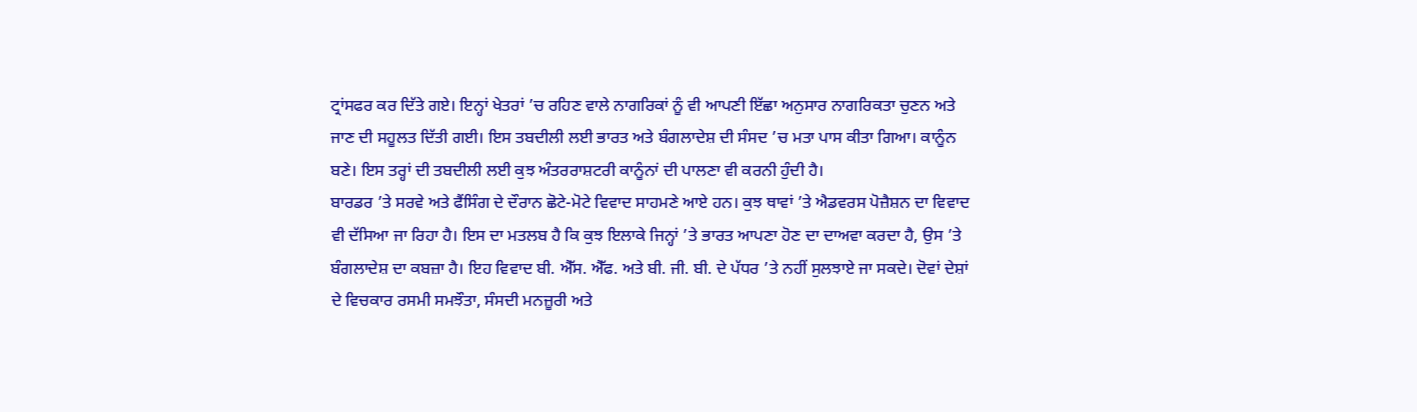ਟ੍ਰਾਂਸਫਰ ਕਰ ਦਿੱਤੇ ਗਏ। ਇਨ੍ਹਾਂ ਖੇਤਰਾਂ ’ਚ ਰਹਿਣ ਵਾਲੇ ਨਾਗਰਿਕਾਂ ਨੂੰ ਵੀ ਆਪਣੀ ਇੱਛਾ ਅਨੁਸਾਰ ਨਾਗਰਿਕਤਾ ਚੁਣਨ ਅਤੇ ਜਾਣ ਦੀ ਸਹੂਲਤ ਦਿੱਤੀ ਗਈ। ਇਸ ਤਬਦੀਲੀ ਲਈ ਭਾਰਤ ਅਤੇ ਬੰਗਲਾਦੇਸ਼ ਦੀ ਸੰਸਦ ’ਚ ਮਤਾ ਪਾਸ ਕੀਤਾ ਗਿਆ। ਕਾਨੂੰਨ ਬਣੇ। ਇਸ ਤਰ੍ਹਾਂ ਦੀ ਤਬਦੀਲੀ ਲਈ ਕੁਝ ਅੰਤਰਰਾਸ਼ਟਰੀ ਕਾਨੂੰਨਾਂ ਦੀ ਪਾਲਣਾ ਵੀ ਕਰਨੀ ਹੁੰਦੀ ਹੈ।
ਬਾਰਡਰ ’ਤੇ ਸਰਵੇ ਅਤੇ ਫੈਂਸਿੰਗ ਦੇ ਦੌਰਾਨ ਛੋਟੇ-ਮੋਟੇ ਵਿਵਾਦ ਸਾਹਮਣੇ ਆਏ ਹਨ। ਕੁਝ ਥਾਵਾਂ ’ਤੇ ਐਡਵਰਸ ਪੋਜ਼ੈਸ਼ਨ ਦਾ ਵਿਵਾਦ ਵੀ ਦੱਸਿਆ ਜਾ ਰਿਹਾ ਹੈ। ਇਸ ਦਾ ਮਤਲਬ ਹੈ ਕਿ ਕੁਝ ਇਲਾਕੇ ਜਿਨ੍ਹਾਂ ’ਤੇ ਭਾਰਤ ਆਪਣਾ ਹੋਣ ਦਾ ਦਾਅਵਾ ਕਰਦਾ ਹੈ, ਉਸ ’ਤੇ ਬੰਗਲਾਦੇਸ਼ ਦਾ ਕਬਜ਼ਾ ਹੈ। ਇਹ ਵਿਵਾਦ ਬੀ. ਐੱਸ. ਐੱਫ. ਅਤੇ ਬੀ. ਜੀ. ਬੀ. ਦੇ ਪੱਧਰ ’ਤੇ ਨਹੀਂ ਸੁਲਝਾਏ ਜਾ ਸਕਦੇ। ਦੋਵਾਂ ਦੇਸ਼ਾਂ ਦੇ ਵਿਚਕਾਰ ਰਸਮੀ ਸਮਝੌਤਾ, ਸੰਸਦੀ ਮਨਜ਼ੂਰੀ ਅਤੇ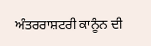ਅੰਤਰਰਾਸ਼ਟਰੀ ਕਾਨੂੰਨ ਦੀ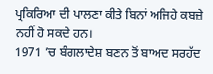ਪ੍ਰਕਿਰਿਆ ਦੀ ਪਾਲਣਾ ਕੀਤੇ ਬਿਨਾਂ ਅਜਿਹੇ ਕਬਜ਼ੇ ਨਹੀਂ ਹੋ ਸਕਦੇ ਹਨ।
1971 ’ਚ ਬੰਗਲਾਦੇਸ਼ ਬਣਨ ਤੋਂ ਬਾਅਦ ਸਰਹੱਦ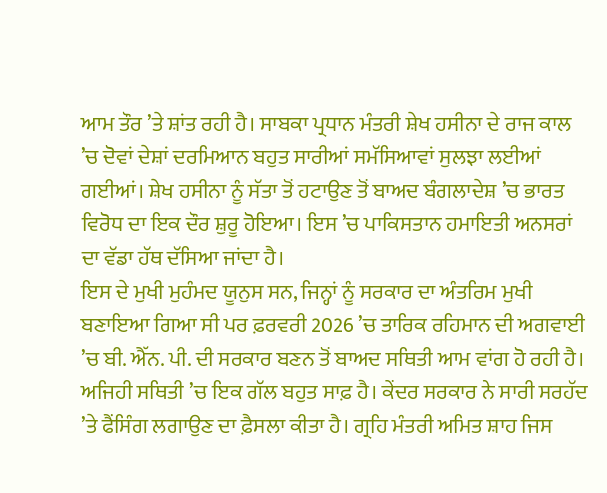ਆਮ ਤੌਰ ’ਤੇ ਸ਼ਾਂਤ ਰਹੀ ਹੈ। ਸਾਬਕਾ ਪ੍ਰਧਾਨ ਮੰਤਰੀ ਸ਼ੇਖ ਹਸੀਨਾ ਦੇ ਰਾਜ ਕਾਲ ’ਚ ਦੋਵਾਂ ਦੇਸ਼ਾਂ ਦਰਮਿਆਨ ਬਹੁਤ ਸਾਰੀਆਂ ਸਮੱਸਿਆਵਾਂ ਸੁਲਝਾ ਲਈਆਂ ਗਈਆਂ। ਸ਼ੇਖ ਹਸੀਨਾ ਨੂੰ ਸੱਤਾ ਤੋਂ ਹਟਾਉਣ ਤੋਂ ਬਾਅਦ ਬੰਗਲਾਦੇਸ਼ ’ਚ ਭਾਰਤ ਵਿਰੋਧ ਦਾ ਇਕ ਦੌਰ ਸ਼ੁਰੂ ਹੋਇਆ। ਇਸ ’ਚ ਪਾਕਿਸਤਾਨ ਹਮਾਇਤੀ ਅਨਸਰਾਂ ਦਾ ਵੱਡਾ ਹੱਥ ਦੱਸਿਆ ਜਾਂਦਾ ਹੈ।
ਇਸ ਦੇ ਮੁਖੀ ਮੁਹੰਮਦ ਯੂਨੁਸ ਸਨ, ਜਿਨ੍ਹਾਂ ਨੂੰ ਸਰਕਾਰ ਦਾ ਅੰਤਰਿਮ ਮੁਖੀ ਬਣਾਇਆ ਗਿਆ ਸੀ ਪਰ ਫ਼ਰਵਰੀ 2026 ’ਚ ਤਾਰਿਕ ਰਹਿਮਾਨ ਦੀ ਅਗਵਾਈ ’ਚ ਬੀ. ਐੱਨ. ਪੀ. ਦੀ ਸਰਕਾਰ ਬਣਨ ਤੋਂ ਬਾਅਦ ਸਥਿਤੀ ਆਮ ਵਾਂਗ ਹੋ ਰਹੀ ਹੈ। ਅਜਿਹੀ ਸਥਿਤੀ ’ਚ ਇਕ ਗੱਲ ਬਹੁਤ ਸਾਫ਼ ਹੈ। ਕੇਂਦਰ ਸਰਕਾਰ ਨੇ ਸਾਰੀ ਸਰਹੱਦ ’ਤੇ ਫੈਂਸਿੰਗ ਲਗਾਉਣ ਦਾ ਫ਼ੈਸਲਾ ਕੀਤਾ ਹੈ। ਗ੍ਰਹਿ ਮੰਤਰੀ ਅਮਿਤ ਸ਼ਾਹ ਜਿਸ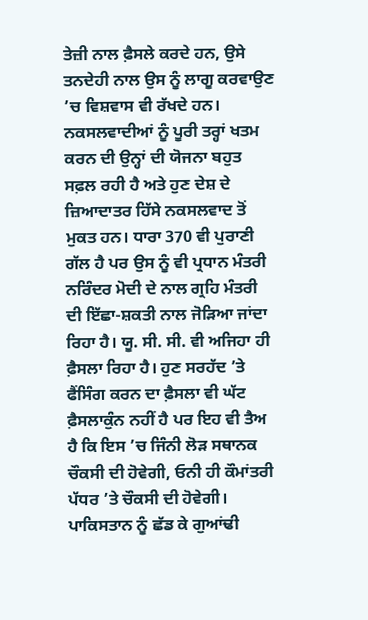ਤੇਜ਼ੀ ਨਾਲ ਫ਼ੈਸਲੇ ਕਰਦੇ ਹਨ, ਉਸੇ ਤਨਦੇਹੀ ਨਾਲ ਉਸ ਨੂੰ ਲਾਗੂ ਕਰਵਾਉਣ ’ਚ ਵਿਸ਼ਵਾਸ ਵੀ ਰੱਖਦੇ ਹਨ।
ਨਕਸਲਵਾਦੀਆਂ ਨੂੰ ਪੂਰੀ ਤਰ੍ਹਾਂ ਖਤਮ ਕਰਨ ਦੀ ਉਨ੍ਹਾਂ ਦੀ ਯੋਜਨਾ ਬਹੁਤ ਸਫ਼ਲ ਰਹੀ ਹੈ ਅਤੇ ਹੁਣ ਦੇਸ਼ ਦੇ ਜ਼ਿਆਦਾਤਰ ਹਿੱਸੇ ਨਕਸਲਵਾਦ ਤੋਂ ਮੁਕਤ ਹਨ। ਧਾਰਾ 370 ਵੀ ਪੁਰਾਣੀ ਗੱਲ ਹੈ ਪਰ ਉਸ ਨੂੰ ਵੀ ਪ੍ਰਧਾਨ ਮੰਤਰੀ ਨਰਿੰਦਰ ਮੋਦੀ ਦੇ ਨਾਲ ਗ੍ਰਹਿ ਮੰਤਰੀ ਦੀ ਇੱਛਾ-ਸ਼ਕਤੀ ਨਾਲ ਜੋੜਿਆ ਜਾਂਦਾ ਰਿਹਾ ਹੈ। ਯੂ. ਸੀ. ਸੀ. ਵੀ ਅਜਿਹਾ ਹੀ ਫ਼ੈਸਲਾ ਰਿਹਾ ਹੈ। ਹੁਣ ਸਰਹੱਦ ’ਤੇ ਫੈਂਸਿੰਗ ਕਰਨ ਦਾ ਫ਼ੈਸਲਾ ਵੀ ਘੱਟ ਫ਼ੈਸਲਾਕੁੰਨ ਨਹੀਂ ਹੈ ਪਰ ਇਹ ਵੀ ਤੈਅ ਹੈ ਕਿ ਇਸ ’ਚ ਜਿੰਨੀ ਲੋੜ ਸਥਾਨਕ ਚੌਕਸੀ ਦੀ ਹੋਵੇਗੀ, ਓਨੀ ਹੀ ਕੌਮਾਂਤਰੀ ਪੱਧਰ ’ਤੇ ਚੌਕਸੀ ਦੀ ਹੋਵੇਗੀ।
ਪਾਕਿਸਤਾਨ ਨੂੰ ਛੱਡ ਕੇ ਗੁਆਂਢੀ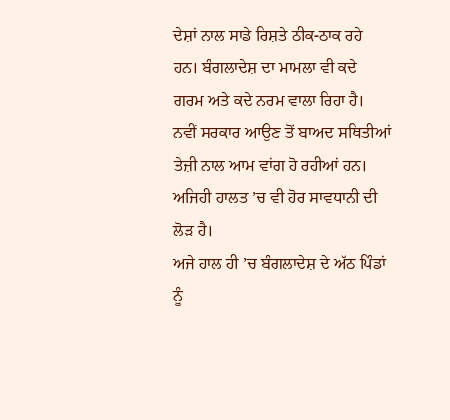ਦੇਸ਼ਾਂ ਨਾਲ ਸਾਡੇ ਰਿਸ਼ਤੇ ਠੀਕ-ਠਾਕ ਰਹੇ ਹਨ। ਬੰਗਲਾਦੇਸ਼ ਦਾ ਮਾਮਲਾ ਵੀ ਕਦੇ ਗਰਮ ਅਤੇ ਕਦੇ ਨਰਮ ਵਾਲਾ ਰਿਹਾ ਹੈ। ਨਵੀਂ ਸਰਕਾਰ ਆਉਣ ਤੋਂ ਬਾਅਦ ਸਥਿਤੀਆਂ ਤੇਜ਼ੀ ਨਾਲ ਆਮ ਵਾਂਗ ਹੋ ਰਹੀਆਂ ਹਨ। ਅਜਿਹੀ ਹਾਲਤ ’ਚ ਵੀ ਹੋਰ ਸਾਵਧਾਨੀ ਦੀ ਲੋੜ ਹੈ।
ਅਜੇ ਹਾਲ ਹੀ ’ਚ ਬੰਗਲਾਦੇਸ਼ ਦੇ ਅੱਠ ਪਿੰਡਾਂ ਨੂੰ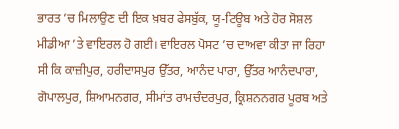ਭਾਰਤ ’ਚ ਮਿਲਾਉਣ ਦੀ ਇਕ ਖ਼ਬਰ ਫੇਸਬੁੱਕ, ਯੂ-ਟਿਊਬ ਅਤੇ ਹੋਰ ਸੋਸ਼ਲ ਮੀਡੀਆ ’ਤੇ ਵਾਇਰਲ ਹੋ ਗਈ। ਵਾਇਰਲ ਪੋਸਟ ’ਚ ਦਾਅਵਾ ਕੀਤਾ ਜਾ ਰਿਹਾ ਸੀ ਕਿ ਕਾਜ਼ੀਪੁਰ, ਹਰੀਦਾਸਪੁਰ ਉੱਤਰ, ਆਨੰਦ ਪਾਰਾ, ਉੱਤਰ ਆਨੰਦਪਾਰਾ, ਗੋਪਾਲਪੁਰ, ਸ਼ਿਆਮਨਗਰ, ਸੀਮਾਂਤ ਰਾਮਚੰਦਰਪੁਰ, ਕ੍ਰਿਸ਼ਨਨਗਰ ਪੂਰਬ ਅਤੇ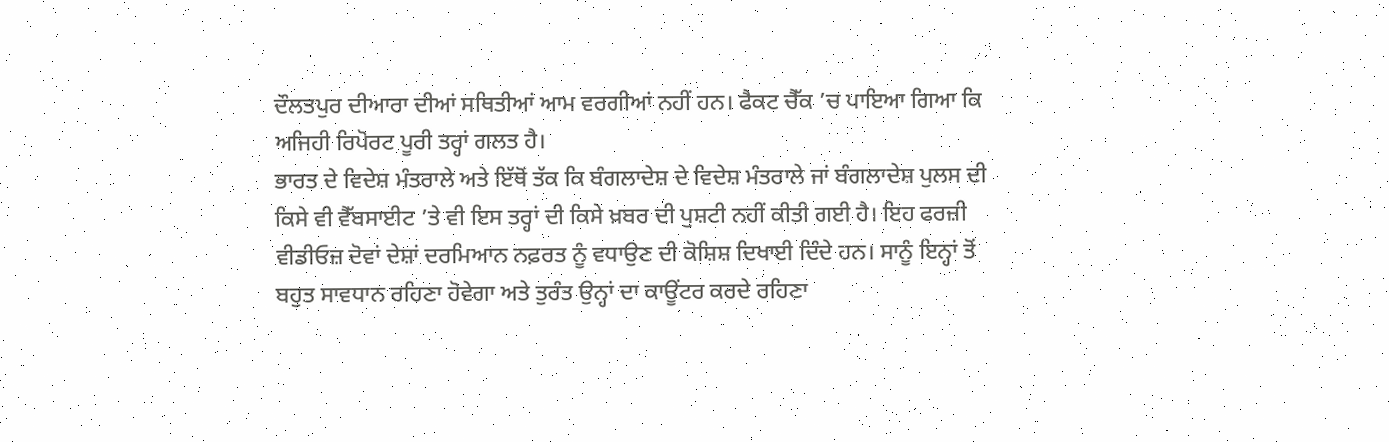ਦੌਲਤਪੁਰ ਦੀਆਰਾ ਦੀਆਂ ਸਥਿਤੀਆਂ ਆਮ ਵਰਗੀਆਂ ਨਹੀਂ ਹਨ। ਫੈਕਟ ਚੈੱਕ ’ਚ ਪਾਇਆ ਗਿਆ ਕਿ ਅਜਿਹੀ ਰਿਪੋਰਟ ਪੂਰੀ ਤਰ੍ਹਾਂ ਗਲਤ ਹੈ।
ਭਾਰਤ ਦੇ ਵਿਦੇਸ਼ ਮੰਤਰਾਲੇ ਅਤੇ ਇੱਥੋਂ ਤੱਕ ਕਿ ਬੰਗਲਾਦੇਸ਼ ਦੇ ਵਿਦੇਸ਼ ਮੰਤਰਾਲੇ ਜਾਂ ਬੰਗਲਾਦੇਸ਼ ਪੁਲਸ ਦੀ ਕਿਸੇ ਵੀ ਵੈੱਬਸਾਈਟ ’ਤੇ ਵੀ ਇਸ ਤਰ੍ਹਾਂ ਦੀ ਕਿਸੇ ਖ਼ਬਰ ਦੀ ਪੁਸ਼ਟੀ ਨਹੀਂ ਕੀਤੀ ਗਈ ਹੈ। ਇਹ ਫਰਜ਼ੀ ਵੀਡੀਓਜ਼ ਦੋਵਾਂ ਦੇਸ਼ਾਂ ਦਰਮਿਆਨ ਨਫ਼ਰਤ ਨੂੰ ਵਧਾਉਣ ਦੀ ਕੋਸ਼ਿਸ਼ ਦਿਖਾਈ ਦਿੰਦੇ ਹਨ। ਸਾਨੂੰ ਇਨ੍ਹਾਂ ਤੋਂ ਬਹੁਤ ਸਾਵਧਾਨ ਰਹਿਣਾ ਹੋਵੇਗਾ ਅਤੇ ਤੁਰੰਤ ਉਨ੍ਹਾਂ ਦਾ ਕਾਊਂਟਰ ਕਰਦੇ ਰਹਿਣਾ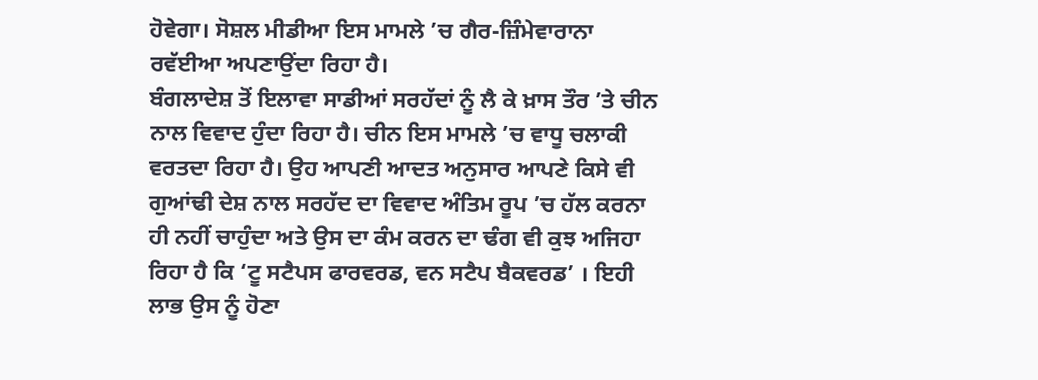ਹੋਵੇਗਾ। ਸੋਸ਼ਲ ਮੀਡੀਆ ਇਸ ਮਾਮਲੇ ’ਚ ਗੈਰ-ਜ਼ਿੰਮੇਵਾਰਾਨਾ ਰਵੱਈਆ ਅਪਣਾਉਂਦਾ ਰਿਹਾ ਹੈ।
ਬੰਗਲਾਦੇਸ਼ ਤੋਂ ਇਲਾਵਾ ਸਾਡੀਆਂ ਸਰਹੱਦਾਂ ਨੂੰ ਲੈ ਕੇ ਖ਼ਾਸ ਤੌਰ ’ਤੇ ਚੀਨ ਨਾਲ ਵਿਵਾਦ ਹੁੰਦਾ ਰਿਹਾ ਹੈ। ਚੀਨ ਇਸ ਮਾਮਲੇ ’ਚ ਵਾਧੂ ਚਲਾਕੀ ਵਰਤਦਾ ਰਿਹਾ ਹੈ। ਉਹ ਆਪਣੀ ਆਦਤ ਅਨੁਸਾਰ ਆਪਣੇ ਕਿਸੇ ਵੀ ਗੁਆਂਢੀ ਦੇਸ਼ ਨਾਲ ਸਰਹੱਦ ਦਾ ਵਿਵਾਦ ਅੰਤਿਮ ਰੂਪ ’ਚ ਹੱਲ ਕਰਨਾ ਹੀ ਨਹੀਂ ਚਾਹੁੰਦਾ ਅਤੇ ਉਸ ਦਾ ਕੰਮ ਕਰਨ ਦਾ ਢੰਗ ਵੀ ਕੁਝ ਅਜਿਹਾ ਰਿਹਾ ਹੈ ਕਿ ‘ਟੂ ਸਟੈਪਸ ਫਾਰਵਰਡ, ਵਨ ਸਟੈਪ ਬੈਕਵਰਡ’ । ਇਹੀ ਲਾਭ ਉਸ ਨੂੰ ਹੋਣਾ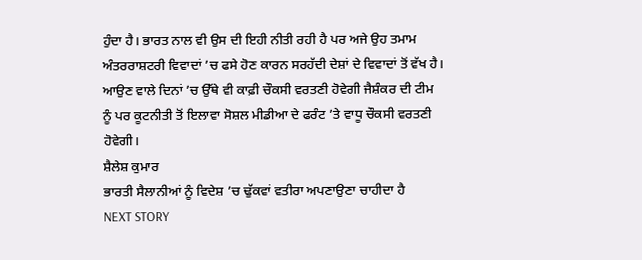ਹੁੰਦਾ ਹੈ। ਭਾਰਤ ਨਾਲ ਵੀ ਉਸ ਦੀ ਇਹੀ ਨੀਤੀ ਰਹੀ ਹੈ ਪਰ ਅਜੇ ਉਹ ਤਮਾਮ ਅੰਤਰਰਾਸ਼ਟਰੀ ਵਿਵਾਦਾਂ ’ਚ ਫਸੇ ਹੋਣ ਕਾਰਨ ਸਰਹੱਦੀ ਦੇਸ਼ਾਂ ਦੇ ਵਿਵਾਦਾਂ ਤੋਂ ਵੱਖ ਹੈ।
ਆਉਣ ਵਾਲੇ ਦਿਨਾਂ ’ਚ ਉੱਥੇ ਵੀ ਕਾਫ਼ੀ ਚੌਕਸੀ ਵਰਤਣੀ ਹੋਵੇਗੀ ਜੈਸ਼ੰਕਰ ਦੀ ਟੀਮ ਨੂੰ ਪਰ ਕੂਟਨੀਤੀ ਤੋਂ ਇਲਾਵਾ ਸੋਸ਼ਲ ਮੀਡੀਆ ਦੇ ਫਰੰਟ ’ਤੇ ਵਾਧੂ ਚੌਕਸੀ ਵਰਤਣੀ ਹੋਵੇਗੀ।
ਸ਼ੈਲੇਸ਼ ਕੁਮਾਰ
ਭਾਰਤੀ ਸੈਲਾਨੀਆਂ ਨੂੰ ਵਿਦੇਸ਼ ’ਚ ਢੁੱਕਵਾਂ ਵਤੀਰਾ ਅਪਣਾਉਣਾ ਚਾਹੀਦਾ ਹੈ
NEXT STORY